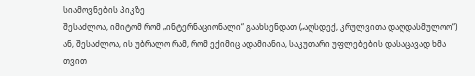სიამოვნების პიკზე
შესაძლოა, იმიტომ რომ „ინტერნაციონალი“ გაახსენდათ („აღსდექ, კრულვითა დაღდასმულოო“) ან, შესაძლოა, ის უბრალო რამ, რომ ექიმიც ადამიანია, საკუთარი უფლებების დასაცავად ხმა თვით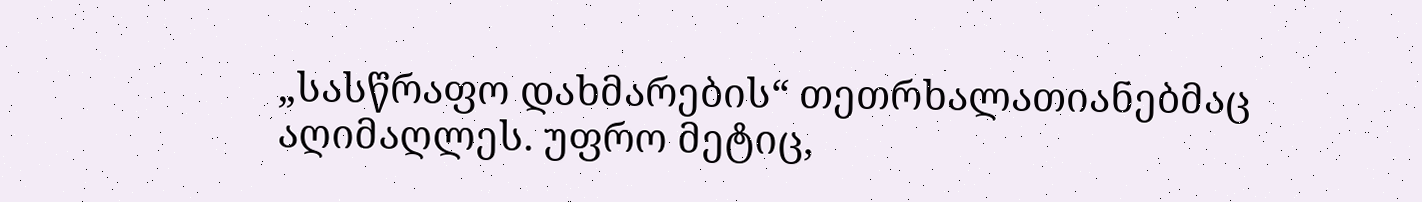„სასწრაფო დახმარების“ თეთრხალათიანებმაც აღიმაღლეს. უფრო მეტიც,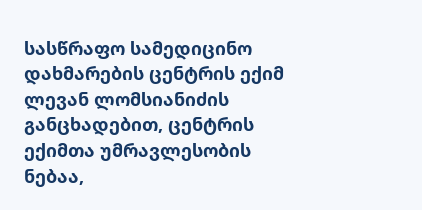სასწრაფო სამედიცინო დახმარების ცენტრის ექიმ ლევან ლომსიანიძის განცხადებით, ცენტრის ექიმთა უმრავლესობის ნებაა,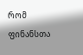რომ ფინანსთა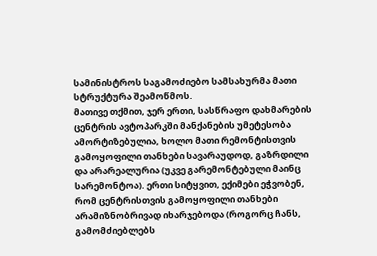სამინისტროს საგამოძიებო სამსახურმა მათი სტრუქტურა შეამოწმოს.
მათივე თქმით, ჯერ ერთი, სასწრაფო დახმარების ცენტრის ავტოპარკში მანქანების უმეტესობა ამორტიზებულია, ხოლო მათი რემონტისთვის გამოყოფილი თანხები სავარაუდოდ, გაზრდილი და არარეალურია (უკვე გარემონტებული მაინც სარემონტოა). ერთი სიტყვით, ექიმები ეჭვობენ, რომ ცენტრისთვის გამოყოფილი თანხები არამიზნობრივად იხარჯებოდა (როგორც ჩანს, გამომძიებლებს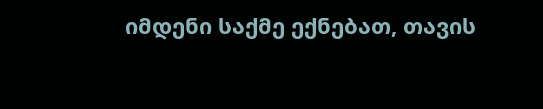იმდენი საქმე ექნებათ, თავის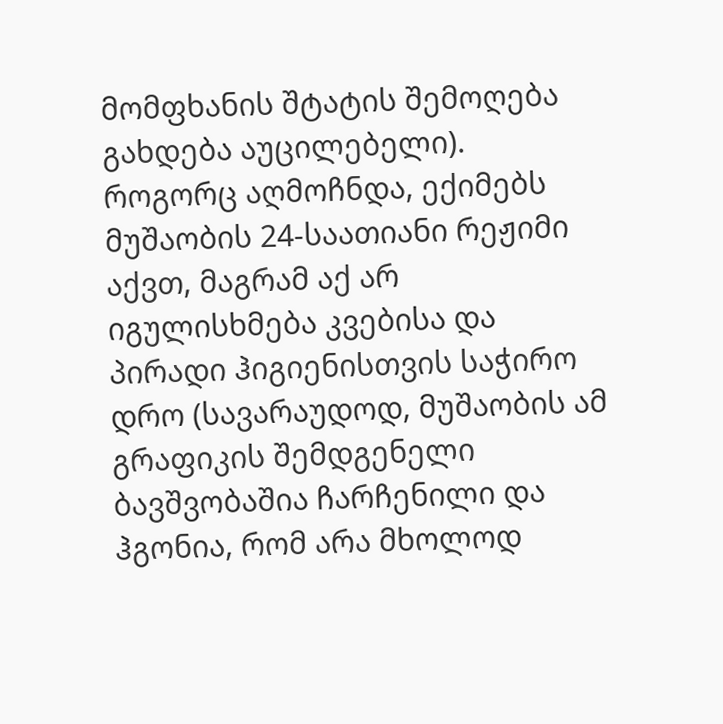მომფხანის შტატის შემოღება გახდება აუცილებელი).
როგორც აღმოჩნდა, ექიმებს მუშაობის 24-საათიანი რეჟიმი აქვთ, მაგრამ აქ არ იგულისხმება კვებისა და პირადი ჰიგიენისთვის საჭირო დრო (სავარაუდოდ, მუშაობის ამ გრაფიკის შემდგენელი ბავშვობაშია ჩარჩენილი და ჰგონია, რომ არა მხოლოდ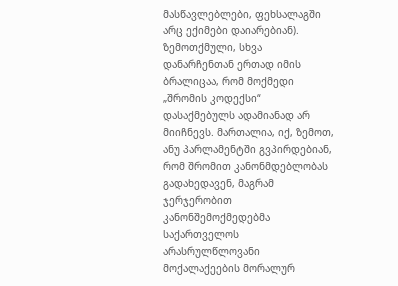მასწავლებლები, ფეხსალაგში არც ექიმები დაიარებიან).
ზემოთქმული, სხვა დანარჩენთან ერთად იმის ბრალიცაა, რომ მოქმედი „შრომის კოდექსი“ დასაქმებულს ადამიანად არ მიიჩნევს. მართალია, იქ, ზემოთ, ანუ პარლამენტში გვპირდებიან, რომ შრომით კანონმდებლობას გადახედავენ, მაგრამ ჯერჯერობით კანონშემოქმედებმა საქართველოს არასრულწლოვანი მოქალაქეების მორალურ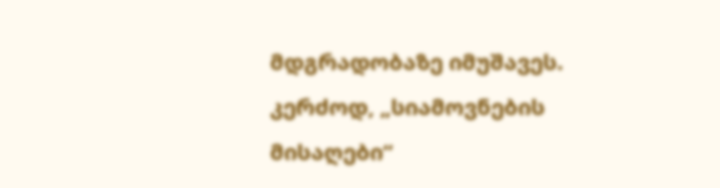მდგრადობაზე იმუშავეს. კერძოდ, „სიამოვნების მისაღები“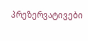პრეზერვატივები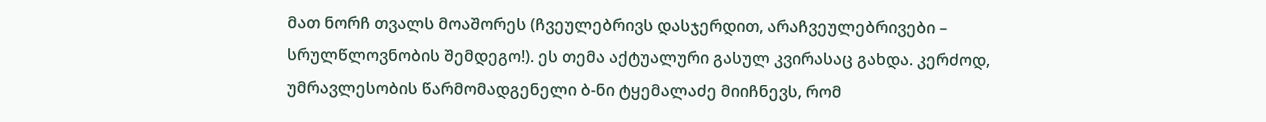მათ ნორჩ თვალს მოაშორეს (ჩვეულებრივს დასჯერდით, არაჩვეულებრივები – სრულწლოვნობის შემდეგო!). ეს თემა აქტუალური გასულ კვირასაც გახდა. კერძოდ, უმრავლესობის წარმომადგენელი ბ-ნი ტყემალაძე მიიჩნევს, რომ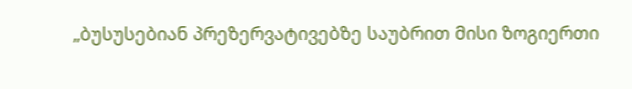„ბუსუსებიან პრეზერვატივებზე საუბრით მისი ზოგიერთი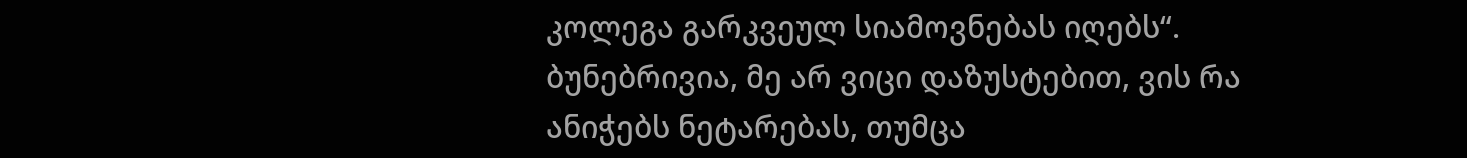კოლეგა გარკვეულ სიამოვნებას იღებს“. ბუნებრივია, მე არ ვიცი დაზუსტებით, ვის რა ანიჭებს ნეტარებას, თუმცა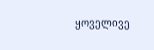ყოველივე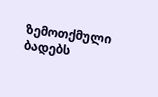ზემოთქმული ბადებს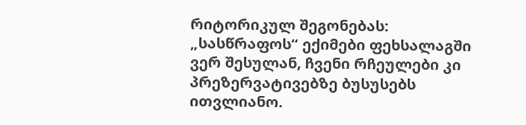რიტორიკულ შეგონებას: „სასწრაფოს“ ექიმები ფეხსალაგში ვერ შესულან, ჩვენი რჩეულები კი პრეზერვატივებზე ბუსუსებს ითვლიანო.